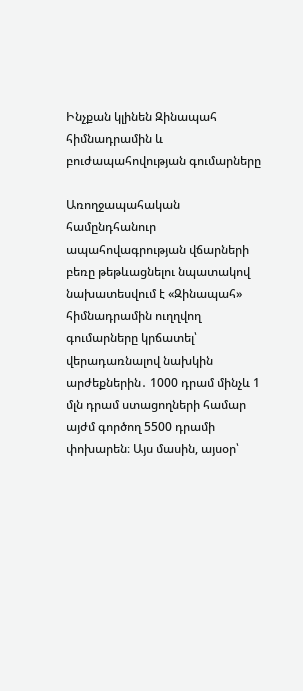Ինչքան կլինեն Զինապահ հիմնադրամին և բուժապահովության գումարները

Առողջապահական համընդհանուր ապահովագրության վճարների բեռը թեթևացնելու նպատակով նախատեսվում է «Զինապահ» հիմնադրամին ուղղվող գումարները կրճատել՝ վերադառնալով նախկին արժեքներին․ 1000 դրամ մինչև 1 մլն դրամ ստացողների համար այժմ գործող 5500 դրամի փոխարեն։ Այս մասին, այսօր՝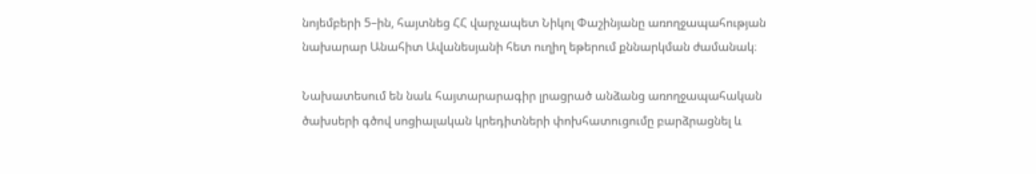նոյեմբերի 5–ին, հայտնեց ՀՀ վարչապետ Նիկոլ Փաշինյանը առողջապահության նախարար Անահիտ Ավանեսյանի հետ ուղիղ եթերում քննարկման ժամանակ։

Նախատեսում են նաև հայտարարագիր լրացրած անձանց առողջապահական ծախսերի գծով սոցիալական կրեդիտների փոխհատուցումը բարձրացնել և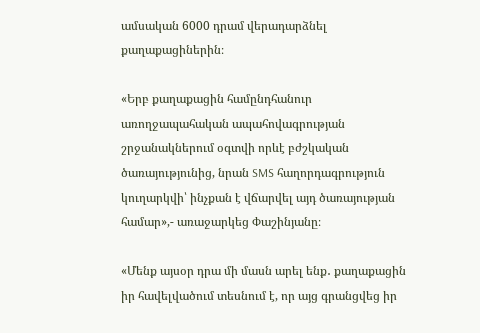ամսական 6000 դրամ վերադարձնել քաղաքացիներին։

«Երբ քաղաքացին համընդհանուր առողջապահական ապահովագրության շրջանակներում օգտվի որևէ բժշկական ծառայությունից, նրան SMS հաղորդագրություն կուղարկվի՝ ինչքան է վճարվել այդ ծառայության համար»,- առաջարկեց Փաշինյանը։

«Մենք այսօր դրա մի մասն արել ենք․ քաղաքացին իր հավելվածում տեսնում է, որ այց գրանցվեց իր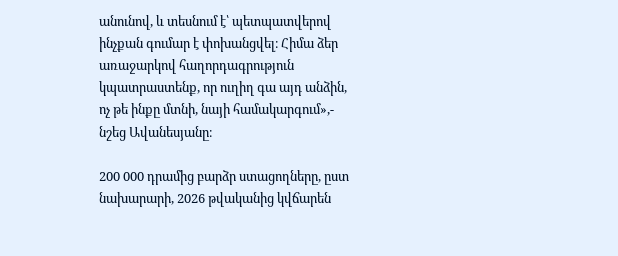անունով, և տեսնում է՝ պետպատվերով ինչքան գումար է փոխանցվել։ Հիմա ձեր առաջարկով հաղորդագրություն կպատրաստենք, որ ուղիղ գա այդ անձին, ոչ թե ինքը մտնի, նայի համակարգում»,- նշեց Ավանեսյանը։

200 000 դրամից բարձր ստացողները, ըստ նախարարի, 2026 թվականից կվճարեն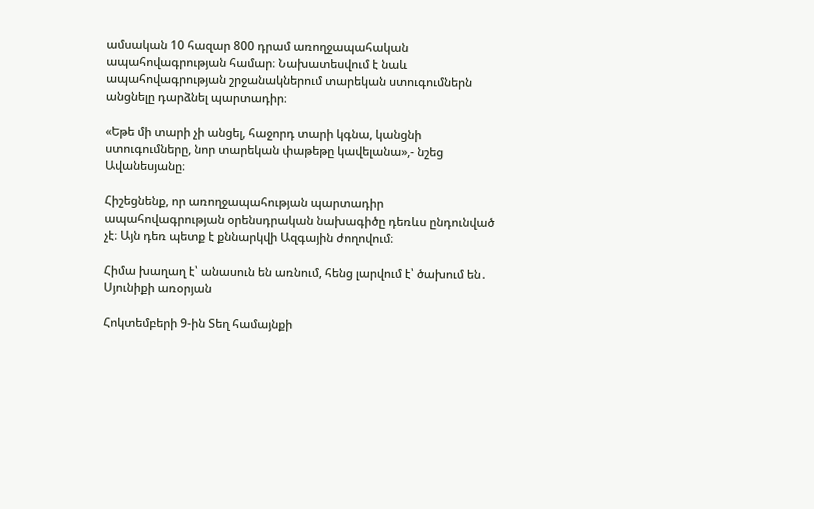ամսական 10 հազար 800 դրամ առողջապահական ապահովագրության համար։ Նախատեսվում է նաև ապահովագրության շրջանակներում տարեկան ստուգումներն անցնելը դարձնել պարտադիր։

«Եթե մի տարի չի անցել, հաջորդ տարի կգնա, կանցնի ստուգումները, նոր տարեկան փաթեթը կավելանա»,- նշեց Ավանեսյանը։

Հիշեցնենք, որ առողջապահության պարտադիր ապահովագրության օրենսդրական նախագիծը դեռևս ընդունված չէ։ Այն դեռ պետք է քննարկվի Ազգային ժողովում։

Հիմա խաղաղ է՝ անասուն են առնում, հենց լարվում է՝ ծախում են․ Սյունիքի առօրյան

Հոկտեմբերի 9-ին Տեղ համայնքի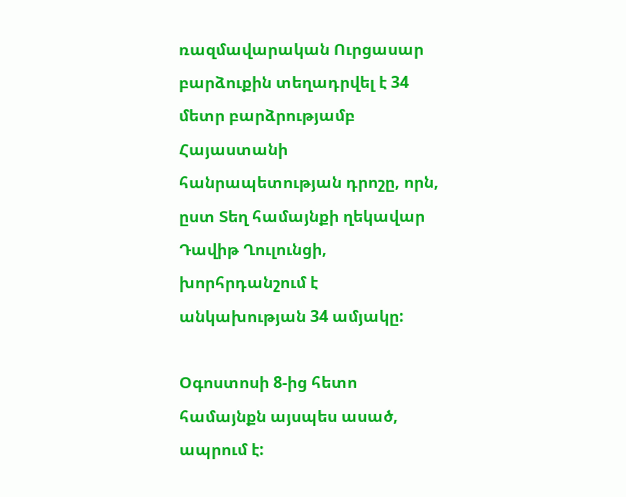ռազմավարական Ուրցասար բարձուքին տեղադրվել է 34 մետր բարձրությամբ Հայաստանի հանրապետության դրոշը, որն, ըստ Տեղ համայնքի ղեկավար Դավիթ Ղուլունցի, խորհրդանշում է անկախության 34 ամյակը:

Օգոստոսի 8-ից հետո համայնքն այսպես ասած, ապրում է: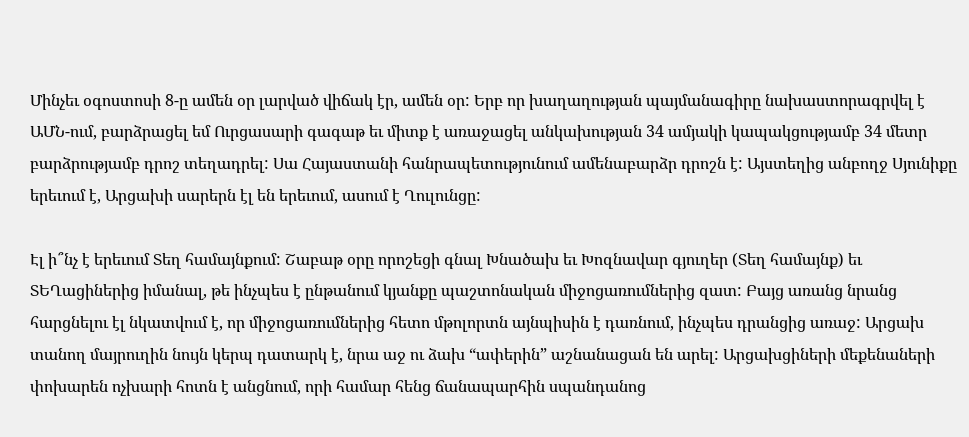Մինչեւ օգոստոսի 8-ը ամեն օր լարված վիճակ էր, ամեն օր: Երբ որ խաղաղության պայմանագիրը նախաստորագրվել է ԱՄՆ-ում, բարձրացել եմ Ուրցասարի գագաթ եւ միտք է առաջացել անկախության 34 ամյակի կապակցությամբ 34 մետր բարձրությամբ դրոշ տեղադրել: Սա Հայաստանի հանրապետությունում ամենաբարձր դրոշն է: Այստեղից անբողջ Սյունիքը երեւում է, Արցախի սարերն էլ են երեւում, ասում է Ղուլունցը:

Էլ ի՞նչ է երեւում Տեղ համայնքում: Շաբաթ օրը որոշեցի գնալ Խնածախ եւ Խոզնավար գյուղեր (Տեղ համայնք) եւ ՏԵՂացիներից իմանալ, թե ինչպես է ընթանում կյանքը պաշտոնական միջոցառումներից զատ: Բայց առանց նրանց հարցնելու էլ նկատվում է, որ միջոցառումներից հետո մթոլորտն այնպիսին է դառնում, ինչպես դրանցից առաջ: Արցախ տանող մայրուղին նույն կերպ դատարկ է, նրա աջ ու ձախ “ափերին” աշնանացան են արել: Արցախցիների մեքենաների փոխարեն ոչխարի հոտն է անցնում, որի համար հենց ճանապարհին սպանդանոց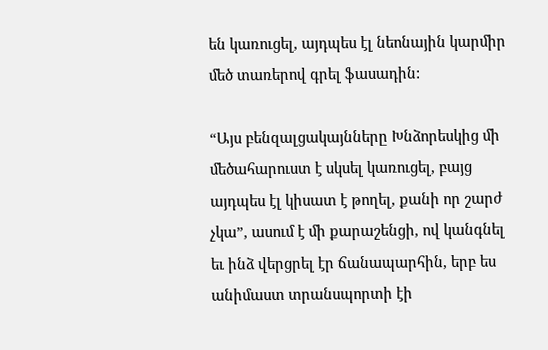են կառուցել, այդպես էլ նեոնային կարմիր մեծ տառերով գրել ֆասադին:

“Այս բենզալցակայնները Խնձորեսկից մի մեծահարուստ է սկսել կառուցել, բայց այդպես էլ կիսատ է թողել, քանի որ շարժ չկա”, ասում է մի քարաշենցի, ով կանգնել եւ ինձ վերցրել էր ճանապարհին, երբ ես անիմաստ տրանսպորտի էի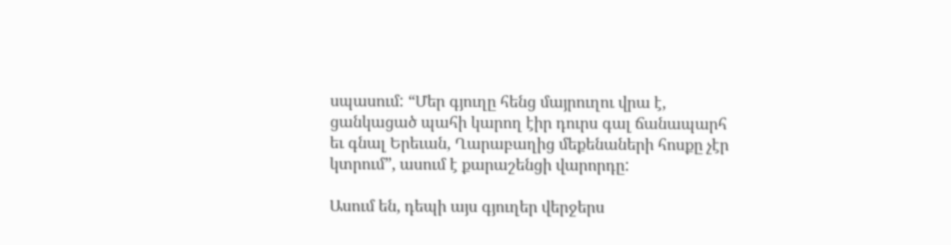սպասում: “Մեր գյուղը հենց մայրուղու վրա է, ցանկացած պահի կարող էիր դուրս գալ ճանապարհ եւ գնալ Երեւան, Ղարաբաղից մեքենաների հոսքը չէր կտրում”, ասում է քարաշենցի վարորդը:

Ասում են, դեպի այս գյուղեր վերջերս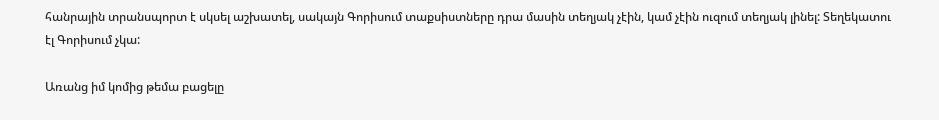հանրային տրանսպորտ է սկսել աշխատել, սակայն Գորիսում տաքսիստները դրա մասին տեղյակ չէին, կամ չէին ուզում տեղյակ լինել: Տեղեկատու էլ Գորիսում չկա:

Առանց իմ կոմից թեմա բացելը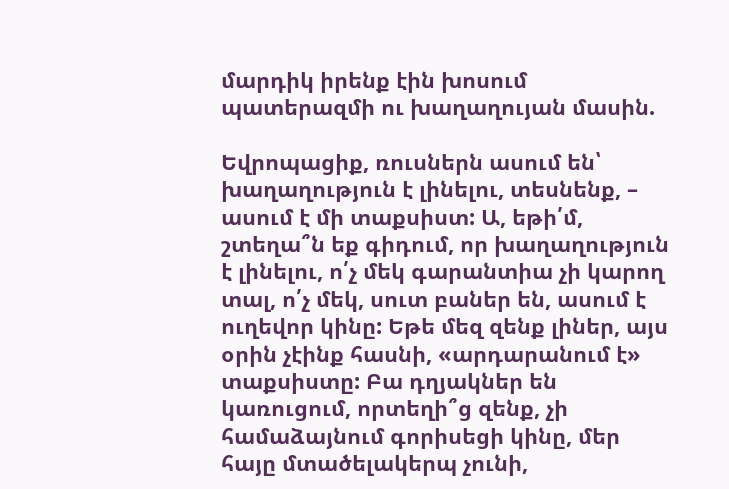մարդիկ իրենք էին խոսում պատերազմի ու խաղաղույան մասին.

Եվրոպացիք, ռուսներն ասում են՝ խաղաղություն է լինելու, տեսնենք, – ասում է մի տաքսիստ: Ա, եթի՛մ, շտեղա՞ն եք գիդում, որ խաղաղություն է լինելու, ո՛չ մեկ գարանտիա չի կարող տալ, ո՛չ մեկ, սուտ բաներ են, ասում է ուղեվոր կինը: Եթե մեզ զենք լիներ, այս օրին չէինք հասնի, «արդարանում է» տաքսիստը: Բա դղյակներ են կառուցում, որտեղի՞ց զենք, չի համաձայնում գորիսեցի կինը, մեր հայը մտածելակերպ չունի,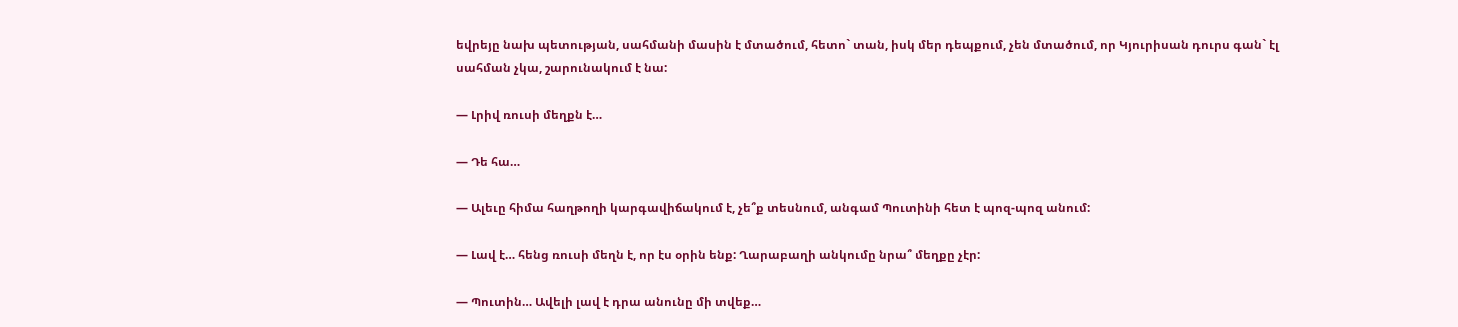եվրեյը նախ պետության, սահմանի մասին է մտածում, հետո` տան, իսկ մեր դեպքում, չեն մտածում, որ Կյուրիսան դուրս գան` էլ սահման չկա, շարունակում է նա:

— Լրիվ ռուսի մեղքն է…

— Դե հա…

— Ալեւը հիմա հաղթողի կարգավիճակում է, չե՞ք տեսնում, անգամ Պուտինի հետ է պոզ-պոզ անում:

— Լավ է… հենց ռուսի մեղն է, որ էս օրին ենք: Ղարաբաղի անկումը նրա՞ մեղքը չէր:

— Պուտին… Ավելի լավ է դրա անունը մի տվեք…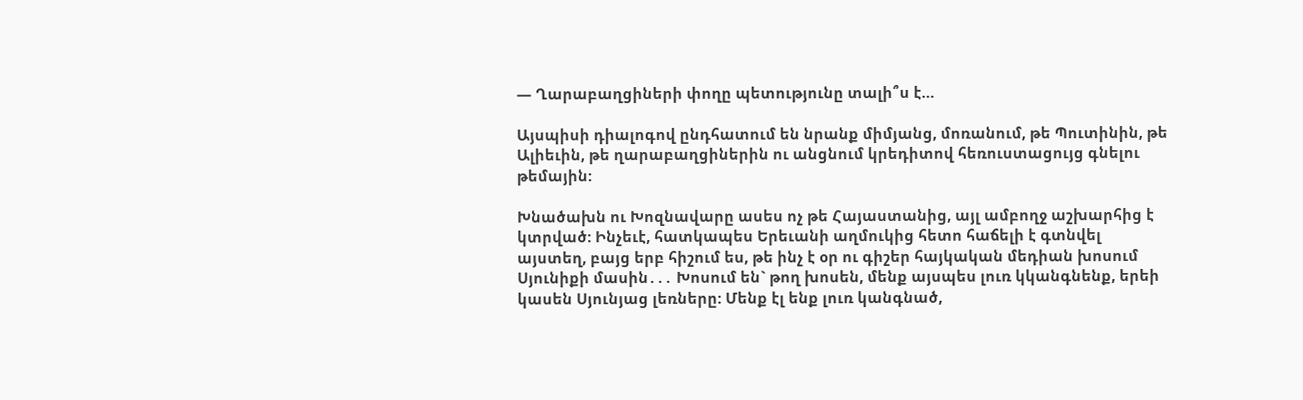— Ղարաբաղցիների փողը պետությունը տալի՞ս է…

Այսպիսի դիալոգով ընդհատում են նրանք միմյանց, մոռանում, թե Պուտինին, թե Ալիեւին, թե ղարաբաղցիներին ու անցնում կրեդիտով հեռուստացույց գնելու թեմային:

Խնածախն ու Խոզնավարը ասես ոչ թե Հայաստանից, այլ ամբողջ աշխարհից է կտրված: Ինչեւէ, հատկապես Երեւանի աղմուկից հետո հաճելի է գտնվել այստեղ, բայց երբ հիշում ես, թե ինչ է օր ու գիշեր հայկական մեդիան խոսում Սյունիքի մասին․․․ Խոսում են` թող խոսեն, մենք այսպես լուռ կկանգնենք, երեի կասեն Սյունյաց լեռները: Մենք էլ ենք լուռ կանգնած,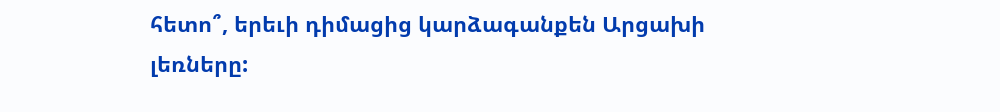հետո՞, երեւի դիմացից կարձագանքեն Արցախի լեռները: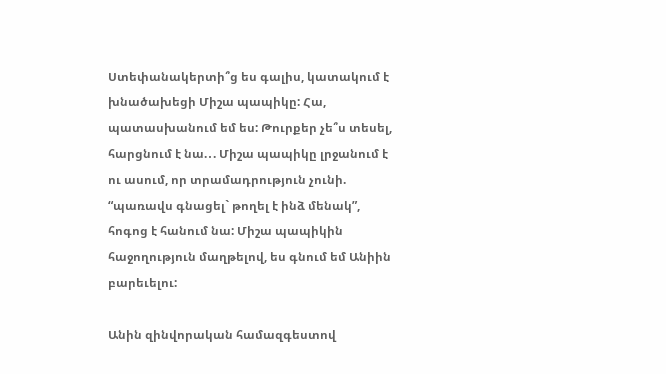Ստեփանակերտի՞ց ես գալիս, կատակում է խնածախեցի Միշա պապիկը: Հա, պատասխանում եմ ես: Թուրքեր չե՞ս տեսել, հարցնում է նա.․. Միշա պապիկը լրջանում է ու ասում, որ տրամադրություն չունի. “պառավս գնացել` թողել է ինձ մենակ”, հոգոց է հանում նա: Միշա պապիկին հաջողություն մաղթելով, ես գնում եմ Անիին բարեւելու:

Անին զինվորական համազգեստով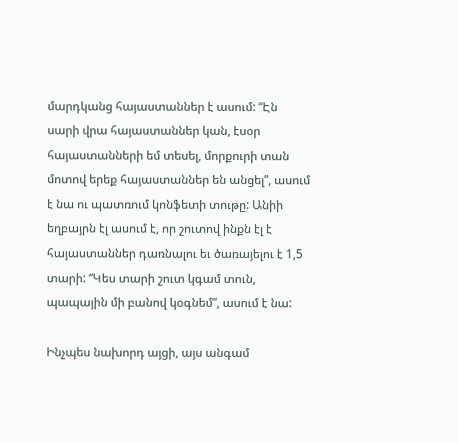մարդկանց հայաստաններ է ասում: “Էն սարի վրա հայաստաններ կան, էսօր հայաստանների եմ տեսել, մորքուրի տան մոտով երեք հայաստաններ են անցել”, ասում է նա ու պատռում կոնֆետի տութը: Անիի եղբայրն էլ ասում է, որ շուտով ինքն էլ է հայաստաններ դառնալու եւ ծառայելու է 1,5 տարի: “Կես տարի շուտ կգամ տուն, պապային մի բանով կօգնեմ”, ասում է նա:

Ինչպես նախորդ այցի, այս անգամ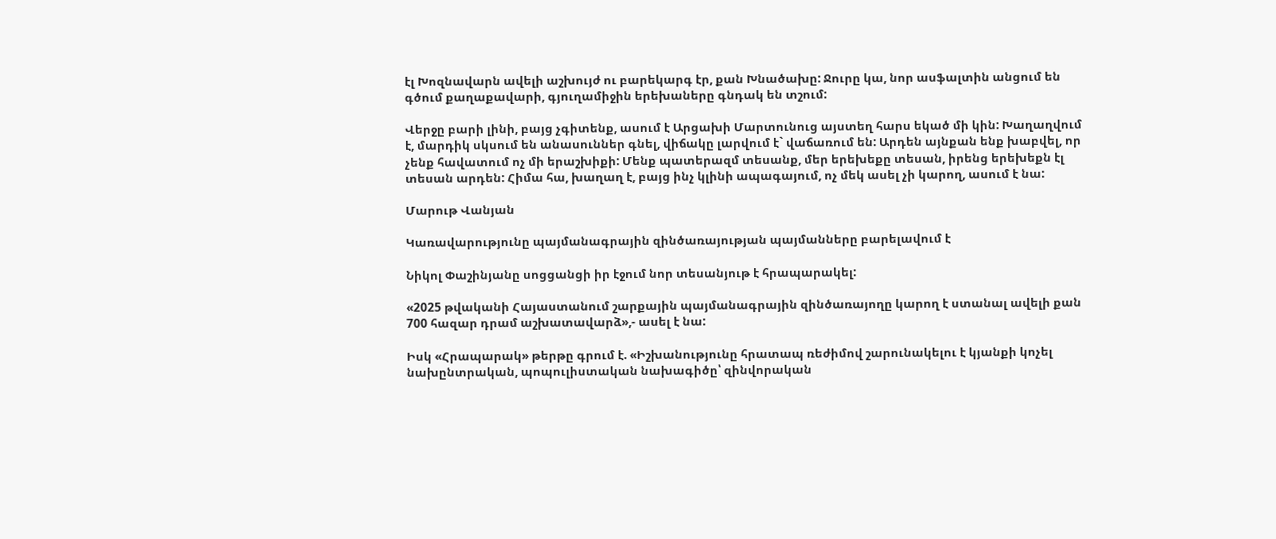էլ Խոզնավարն ավելի աշխույժ ու բարեկարգ էր, քան Խնածախը: Ջուրը կա, նոր ասֆալտին անցում են գծում քաղաքավարի, գյուղամիջին երեխաները գնդակ են տշում:

Վերջը բարի լինի, բայց չգիտենք, ասում է Արցախի Մարտունուց այստեղ հարս եկած մի կին: Խաղաղվում է, մարդիկ սկսում են անասուններ գնել, վիճակը լարվում է` վաճառում են: Արդեն այնքան ենք խաբվել, որ չենք հավատում ոչ մի երաշխիքի: Մենք պատերազմ տեսանք, մեր երեխեքը տեսան, իրենց երեխեքն էլ տեսան արդեն: Հիմա հա, խաղաղ է, բայց ինչ կլինի ապագայում, ոչ մեկ ասել չի կարող, ասում է նա:

Մարութ Վանյան

Կառավարությունը պայմանագրային զինծառայության պայմանները բարելավում է

Նիկոլ Փաշինյանը սոցցանցի իր էջում նոր տեսանյութ է հրապարակել:

«2025 թվականի Հայաստանում շարքային պայմանագրային զինծառայողը կարող է ստանալ ավելի քան 700 հազար դրամ աշխատավարձ»,- ասել է նա:

Իսկ «Հրապարակ» թերթը գրում է. «Իշխանությունը հրատապ ռեժիմով շարունակելու է կյանքի կոչել նախընտրական, պոպուլիստական նախագիծը՝ զինվորական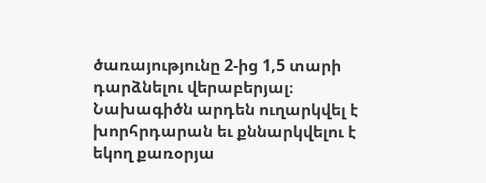ծառայությունը 2-ից 1,5 տարի դարձնելու վերաբերյալ։ Նախագիծն արդեն ուղարկվել է խորհրդարան եւ քննարկվելու է եկող քառօրյա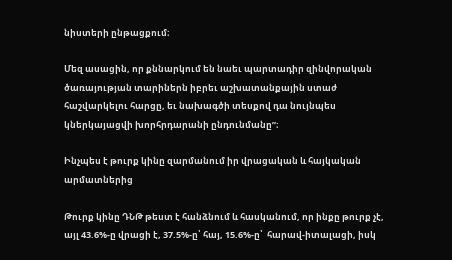նիստերի ընթացքում։

Մեզ ասացին, որ քննարկում են նաեւ պարտադիր զինվորական ծառայության տարիներն իբրեւ աշխատանքային ստաժ հաշվարկելու հարցը, եւ նախագծի տեսքով դա նույնպես կներկայացվի խորհրդարանի ընդունմանը”։

Ինչպես է թուրք կինը զարմանում իր վրացական և հայկական արմատներից

Թուրք կինը ԴՆԹ թեստ է հանձնում և հասկանում, որ ինքը թուրք չէ, այլ 43.6%-ը վրացի է, 37.5%-ը՝ հայ, 15.6%-ը՝  հարավ-իտալացի, իսկ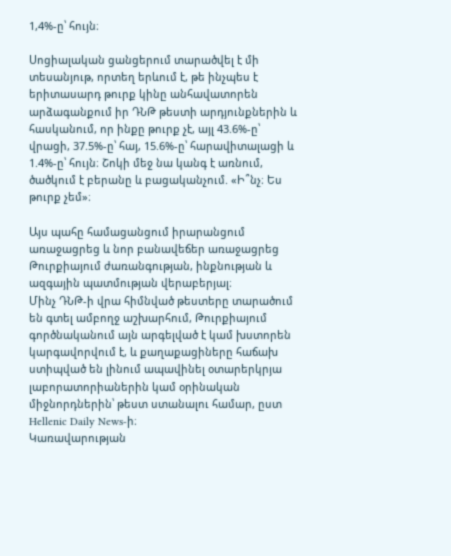1,4%-ը՝ հույն։

Սոցիալական ցանցերում տարածվել է մի տեսանյութ, որտեղ երևում է, թե ինչպես է երիտասարդ թուրք կինը անհավատորեն արձագանքում իր ԴՆԹ թեստի արդյունքներին և հասկանում, որ ինքը թուրք չէ, այլ 43.6%-ը՝ վրացի, 37.5%-ը՝ հայ, 15.6%-ը՝ հարավիտալացի և 1.4%-ը՝ հույն։ Շոկի մեջ նա կանգ է առնում, ծածկում է բերանը և բացականչում. «Ի՞նչ։ Ես թուրք չեմ»։

Այս պահը համացանցում իրարանցում առաջացրեց և նոր բանավեճեր առաջացրեց Թուրքիայում ժառանգության, ինքնության և ազգային պատմության վերաբերյալ։
Մինչ ԴՆԹ-ի վրա հիմնված թեստերը տարածում են գտել ամբողջ աշխարհում, Թուրքիայում գործնականում այն արգելված է կամ խստորեն կարգավորվում է, և քաղաքացիները հաճախ ստիպված են լինում ապավինել օտարերկրյա լաբորատորիաներին կամ օրինական միջնորդներին՝ թեստ ստանալու համար, ըստ Hellenic Daily News-ի։
Կառավարության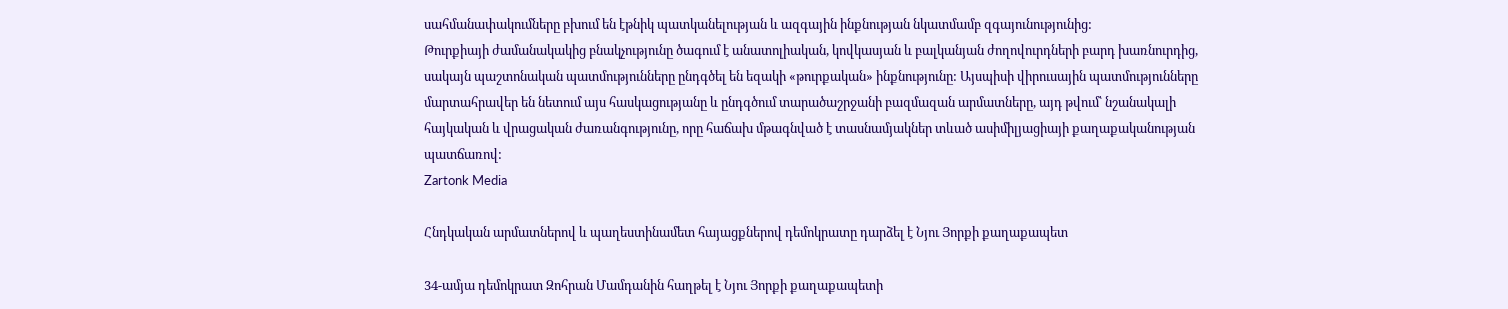սահմանափակումները բխում են էթնիկ պատկանելության և ազգային ինքնության նկատմամբ զգայունությունից:
Թուրքիայի ժամանակակից բնակչությունը ծագում է անատոլիական, կովկասյան և բալկանյան ժողովուրդների բարդ խառնուրդից, սակայն պաշտոնական պատմությունները ընդգծել են եզակի «թուրքական» ինքնությունը: Այսպիսի վիրուսային պատմությունները մարտահրավեր են նետում այս հասկացությանը և ընդգծում տարածաշրջանի բազմազան արմատները, այդ թվում՝ նշանակալի հայկական և վրացական ժառանգությունը, որը հաճախ մթագնված է տասնամյակներ տևած ասիմիլյացիայի քաղաքականության պատճառով:
Zartonk Media

Հնդկական արմատներով և պաղեստինամետ հայացքներով դեմոկրատը դարձել է Նյու Յորքի քաղաքապետ

34-ամյա դեմոկրատ Զոհրան Մամդանին հաղթել է Նյու Յորքի քաղաքապետի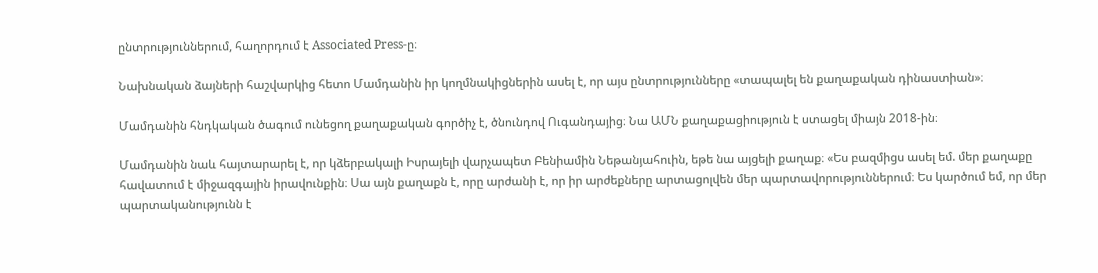ընտրություններում, հաղորդում է Associated Press-ը։

Նախնական ձայների հաշվարկից հետո Մամդանին իր կողմնակիցներին ասել է, որ այս ընտրությունները «տապալել են քաղաքական դինաստիան»։

Մամդանին հնդկական ծագում ունեցող քաղաքական գործիչ է, ծնունդով Ուգանդայից։ Նա ԱՄՆ քաղաքացիություն է ստացել միայն 2018-ին։

Մամդանին նաև հայտարարել է, որ կձերբակալի Իսրայելի վարչապետ Բենիամին Նեթանյահուին, եթե նա այցելի քաղաք։ «Ես բազմիցս ասել եմ. մեր քաղաքը հավատում է միջազգային իրավունքին։ Սա այն քաղաքն է, որը արժանի է, որ իր արժեքները արտացոլվեն մեր պարտավորություններում։ Ես կարծում եմ, որ մեր պարտականությունն է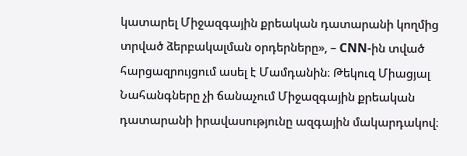կատարել Միջազգային քրեական դատարանի կողմից տրված ձերբակալման օրդերները», – CNN-ին տված հարցազրույցում ասել է Մամդանին։ Թեկուզ Միացյալ Նահանգները չի ճանաչում Միջազգային քրեական դատարանի իրավասությունը ազգային մակարդակով։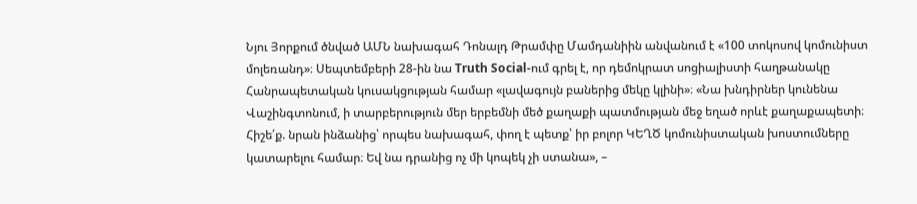Նյու Յորքում ծնված ԱՄՆ նախագահ Դոնալդ Թրամփը Մամդանիին անվանում է «100 տոկոսով կոմունիստ մոլեռանդ»։ Սեպտեմբերի 28-ին նա Truth Social-ում գրել է, որ դեմոկրատ սոցիալիստի հաղթանակը Հանրապետական կուսակցության համար «լավագույն բաներից մեկը կլինի»։ «Նա խնդիրներ կունենա Վաշինգտոնում, ի տարբերություն մեր երբեմնի մեծ քաղաքի պատմության մեջ եղած որևէ քաղաքապետի։ Հիշե՛ք. նրան ինձանից՝ որպես նախագահ, փող է պետք՝ իր բոլոր ԿԵՂԾ կոմունիստական խոստումները կատարելու համար։ Եվ նա դրանից ոչ մի կոպեկ չի ստանա», –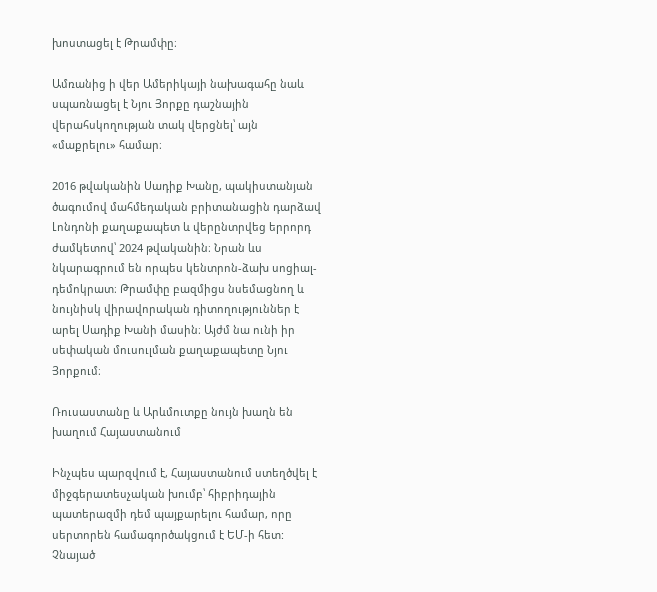խոստացել է Թրամփը։

Ամռանից ի վեր Ամերիկայի նախագահը նաև սպառնացել է Նյու Յորքը դաշնային վերահսկողության տակ վերցնել՝ այն «մաքրելու» համար։

2016 թվականին Սադիք Խանը, պակիստանյան ծագումով մահմեդական բրիտանացին դարձավ Լոնդոնի քաղաքապետ և վերընտրվեց երրորդ ժամկետով՝ 2024 թվականին։ Նրան ևս նկարագրում են որպես կենտրոն-ձախ սոցիալ-դեմոկրատ։ Թրամփը բազմիցս նսեմացնող և նույնիսկ վիրավորական դիտողություններ է արել Սադիք Խանի մասին։ Այժմ նա ունի իր սեփական մուսուլման քաղաքապետը Նյու Յորքում։

Ռուսաստանը և Արևմուտքը նույն խաղն են խաղում Հայաստանում

Ինչպես պարզվում է, Հայաստանում ստեղծվել է միջգերատեսչական խումբ՝ հիբրիդային պատերազմի դեմ պայքարելու համար, որը սերտորեն համագործակցում է ԵՄ-ի հետ: Չնայած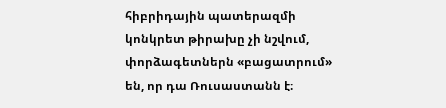հիբրիդային պատերազմի կոնկրետ թիրախը չի նշվում, փորձագետներն «բացատրում» են, որ դա Ռուսաստանն է։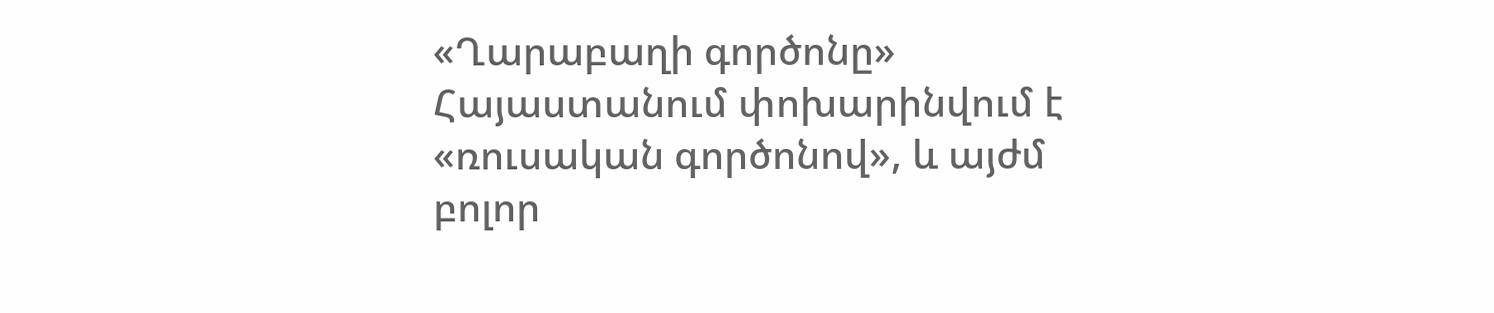«Ղարաբաղի գործոնը» Հայաստանում փոխարինվում է «ռուսական գործոնով», և այժմ բոլոր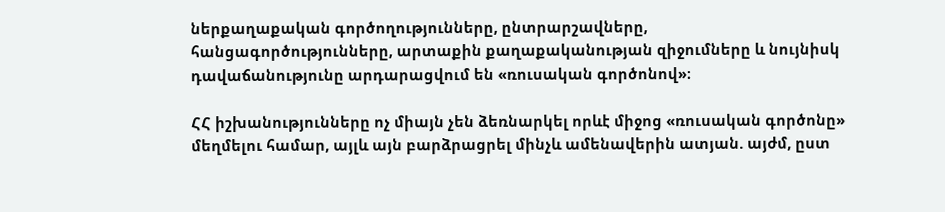ներքաղաքական գործողությունները, ընտրարշավները, հանցագործությունները, արտաքին քաղաքականության զիջումները և նույնիսկ դավաճանությունը արդարացվում են «ռուսական գործոնով»։

ՀՀ իշխանությունները ոչ միայն չեն ձեռնարկել որևէ միջոց «ռուսական գործոնը» մեղմելու համար, այլև այն բարձրացրել մինչև ամենավերին ատյան. այժմ, ըստ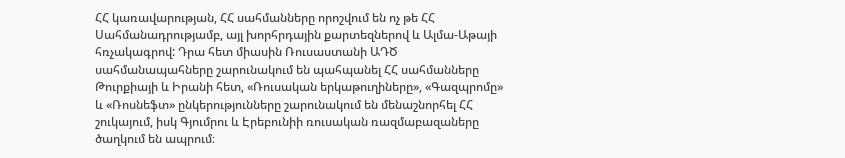ՀՀ կառավարության, ՀՀ սահմանները որոշվում են ոչ թե ՀՀ Սահմանադրությամբ, այլ խորհրդային քարտեզներով և Ալմա-Աթայի հռչակագրով: Դրա հետ միասին Ռուսաստանի ԱԴԾ սահմանապահները շարունակում են պահպանել ՀՀ սահմանները Թուրքիայի և Իրանի հետ, «Ռուսական երկաթուղիները», «Գազպրոմը» և «Ռոսնեֆտ» ընկերությունները շարունակում են մենաշնորհել ՀՀ շուկայում, իսկ Գյումրու և Էրեբունիի ռուսական ռազմաբազաները ծաղկում են ապրում։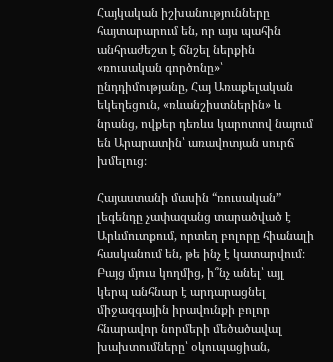Հայկական իշխանությունները հայտարարում են, որ այս պահին անհրաժեշտ է ճնշել ներքին «ռուսական գործոնը»՝ ընդդիմությանը, Հայ Առաքելական եկեղեցուն, «ռևանշիստներին» և նրանց, ովքեր դեռևս կարոտով նայում են Արարատին՝ առավոտյան սուրճ խմելուց։

Հայաստանի մասին “ռուսական” լեգենդը չափազանց տարածված է Արևմուտքում, որտեղ բոլորը հիանալի հասկանում են, թե ինչ է կատարվում։ Բայց մյուս կողմից, ի՞նչ անել՝ այլ կերպ անհնար է արդարացնել միջազգային իրավունքի բոլոր հնարավոր նորմերի մեծածավալ խախտումները՝ օկուպացիան,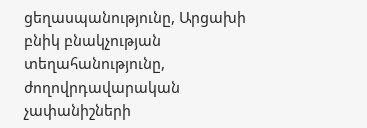ցեղասպանությունը, Արցախի բնիկ բնակչության տեղահանությունը, ժողովրդավարական չափանիշների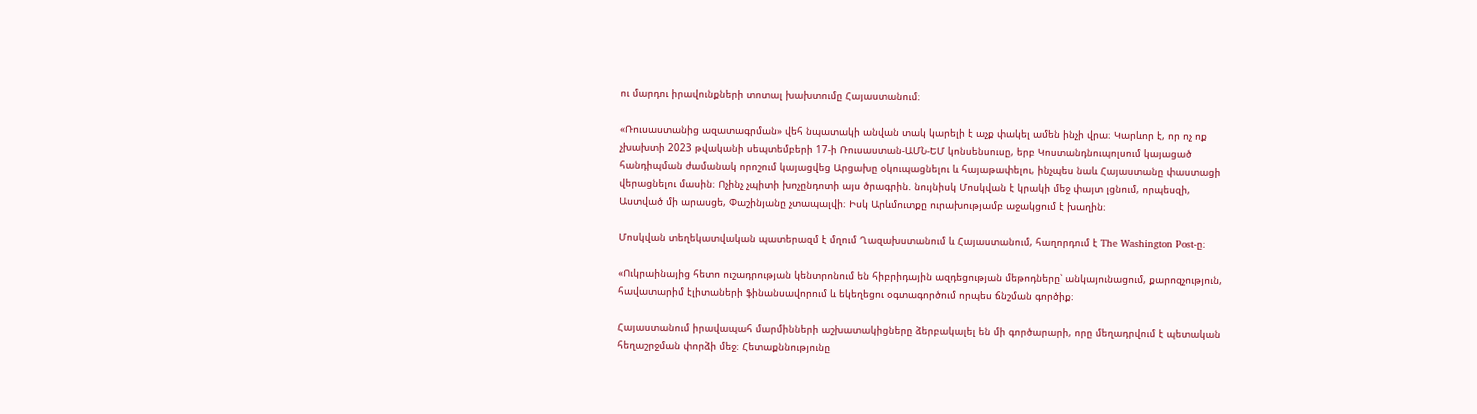ու մարդու իրավունքների տոտալ խախտումը Հայաստանում։

«Ռուսաստանից ազատագրման» վեհ նպատակի անվան տակ կարելի է աչք փակել ամեն ինչի վրա։ Կարևոր է, որ ոչ ոք չխախտի 2023 թվականի սեպտեմբերի 17-ի Ռուսաստան-ԱՄՆ-ԵՄ կոնսենսուսը, երբ Կոստանդնուպոլսում կայացած հանդիպման ժամանակ որոշում կայացվեց Արցախը օկուպացնելու և հայաթափելու, ինչպես նաև Հայաստանը փաստացի վերացնելու մասին։ Ոչինչ չպիտի խոչընդոտի այս ծրագրին. նույնիսկ Մոսկվան է կրակի մեջ փայտ լցնում, որպեսզի, Աստված մի արասցե, Փաշինյանը չտապալվի։ Իսկ Արևմուտքը ուրախությամբ աջակցում է խաղին։

Մոսկվան տեղեկատվական պատերազմ է մղում Ղազախստանում և Հայաստանում, հաղորդում է The Washington Post-ը։

«Ուկրաինայից հետո ուշադրության կենտրոնում են հիբրիդային ազդեցության մեթոդները՝ անկայունացում, քարոզչություն, հավատարիմ էլիտաների ֆինանսավորում և եկեղեցու օգտագործում որպես ճնշման գործիք։

Հայաստանում իրավապահ մարմինների աշխատակիցները ձերբակալել են մի գործարարի, որը մեղադրվում է պետական հեղաշրջման փորձի մեջ։ Հետաքննությունը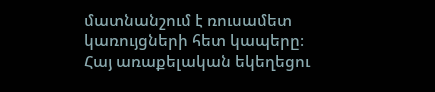մատնանշում է ռուսամետ կառույցների հետ կապերը։ Հայ առաքելական եկեղեցու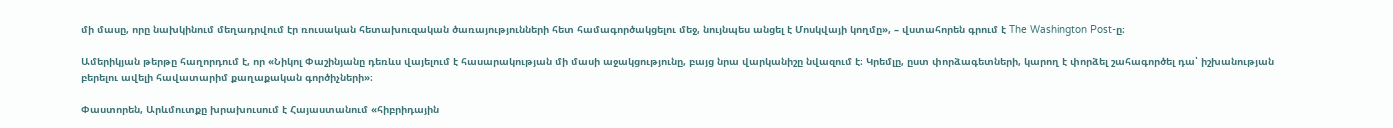մի մասը, որը նախկինում մեղադրվում էր ռուսական հետախուզական ծառայությունների հետ համագործակցելու մեջ, նույնպես անցել է Մոսկվայի կողմը», – վստահորեն գրում է The Washington Post-ը։

Ամերիկյան թերթը հաղորդում է, որ «Նիկոլ Փաշինյանը դեռևս վայելում է հասարակության մի մասի աջակցությունը, բայց նրա վարկանիշը նվազում է։ Կրեմլը, ըստ փորձագետների, կարող է փորձել շահագործել դա՝ իշխանության բերելու ավելի հավատարիմ քաղաքական գործիչների»։

Փաստորեն, Արևմուտքը խրախուսում է Հայաստանում «հիբրիդային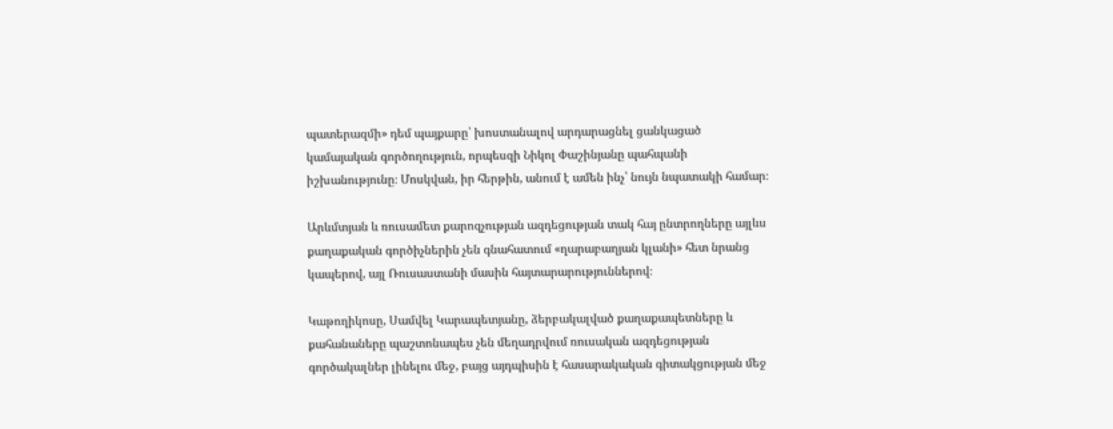պատերազմի» դեմ պայքարը՝ խոստանալով արդարացնել ցանկացած կամայական գործողություն, որպեսզի Նիկոլ Փաշինյանը պահպանի իշխանությունը։ Մոսկվան, իր հերթին, անում է ամեն ինչ՝ նույն նպատակի համար։

Արևմտյան և ռուսամետ քարոզչության ազդեցության տակ հայ ընտրողները այլևս քաղաքական գործիչներին չեն գնահատում «ղարաբաղյան կլանի» հետ նրանց կապերով, այլ Ռուսաստանի մասին հայտարարություններով։

Կաթողիկոսը, Սամվել Կարապետյանը, ձերբակալված քաղաքապետները և քահանաները պաշտոնապես չեն մեղադրվում ռուսական ազդեցության գործակալներ լինելու մեջ, բայց այդպիսին է հասարակական գիտակցության մեջ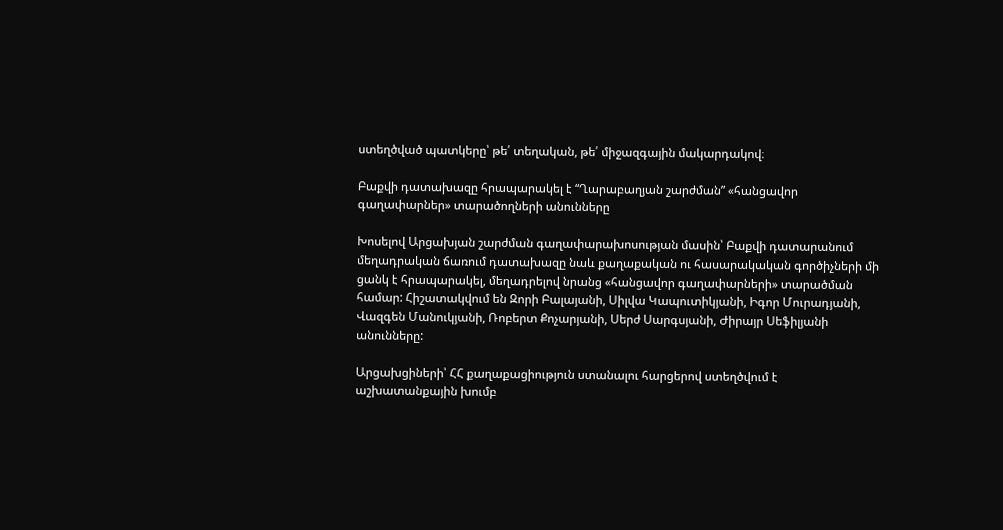ստեղծված պատկերը՝ թե՛ տեղական, թե՛ միջազգային մակարդակով։

Բաքվի դատախազը հրապարակել է “Ղարաբաղյան շարժման” «հանցավոր գաղափարներ» տարածողների անունները

Խոսելով Արցախյան շարժման գաղափարախոսության մասին՝ Բաքվի դատարանում մեղադրական ճառում դատախազը նաև քաղաքական ու հասարակական գործիչների մի ցանկ է հրապարակել, մեղադրելով նրանց «հանցավոր գաղափարների» տարածման համար: Հիշատակվում են Զորի Բալայանի, Սիլվա Կապուտիկյանի, Իգոր Մուրադյանի, Վազգեն Մանուկյանի, Ռոբերտ Քոչարյանի, Սերժ Սարգսյանի, Ժիրայր Սեֆիլյանի անունները:

Արցախցիների՝ ՀՀ քաղաքացիություն ստանալու հարցերով ստեղծվում է աշխատանքային խումբ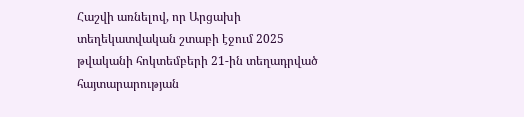Հաշվի առնելով, որ Արցախի տեղեկատվական շտաբի էջում 2025 թվականի հոկտեմբերի 21-ին տեղադրված հայտարարության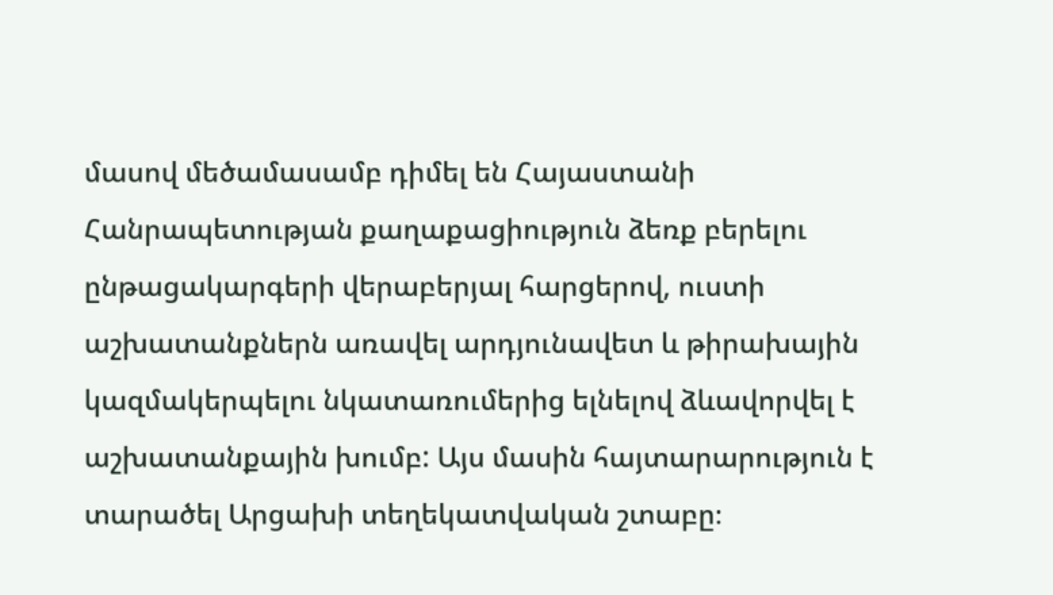մասով մեծամասամբ դիմել են Հայաստանի Հանրապետության քաղաքացիություն ձեռք բերելու ընթացակարգերի վերաբերյալ հարցերով, ուստի աշխատանքներն առավել արդյունավետ և թիրախային կազմակերպելու նկատառումերից ելնելով ձևավորվել է աշխատանքային խումբ: Այս մասին հայտարարություն է տարածել Արցախի տեղեկատվական շտաբը։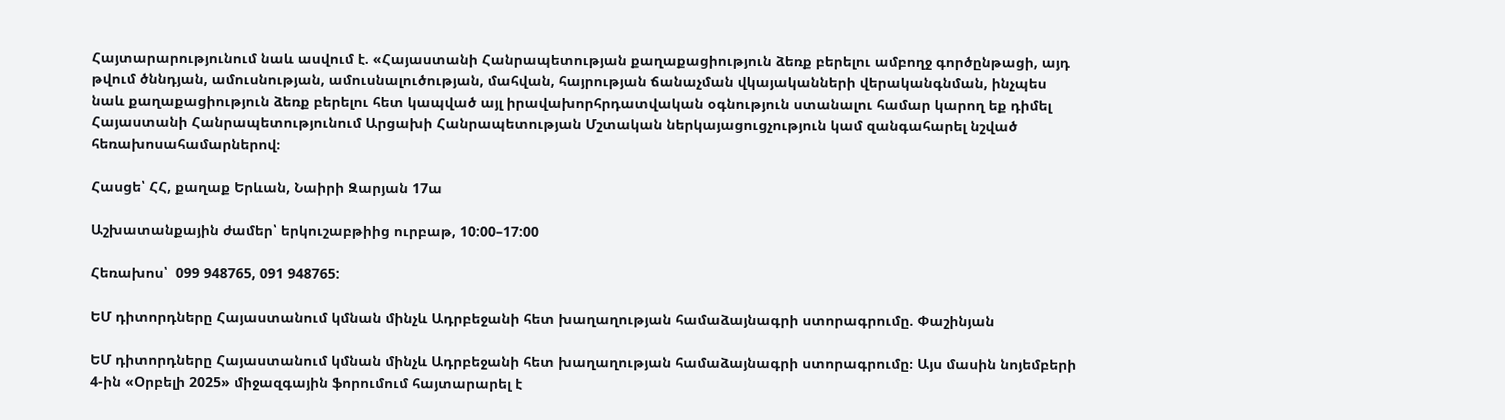Հայտարարությունում նաև ասվում է. «Հայաստանի Հանրապետության քաղաքացիություն ձեռք բերելու ամբողջ գործընթացի, այդ թվում ծննդյան, ամուսնության, ամուսնալուծության, մահվան, հայրության ճանաչման վկայականների վերականգնման, ինչպես նաև քաղաքացիություն ձեռք բերելու հետ կապված այլ իրավախորհրդատվական օգնություն ստանալու համար կարող եք դիմել Հայաստանի Հանրապետությունում Արցախի Հանրապետության Մշտական ներկայացուցչություն կամ զանգահարել նշված հեռախոսահամարներով։

Հասցե՝ ՀՀ, քաղաք Երևան, Նաիրի Զարյան 17ա

Աշխատանքային ժամեր՝ երկուշաբթիից ուրբաթ, 10:00–17:00

Հեռախոս՝  099 948765, 091 948765:

ԵՄ դիտորդները Հայաստանում կմնան մինչև Ադրբեջանի հետ խաղաղության համաձայնագրի ստորագրումը. Փաշինյան

ԵՄ դիտորդները Հայաստանում կմնան մինչև Ադրբեջանի հետ խաղաղության համաձայնագրի ստորագրումը։ Այս մասին նոյեմբերի 4-ին «Օրբելի 2025» միջազգային ֆորումում հայտարարել է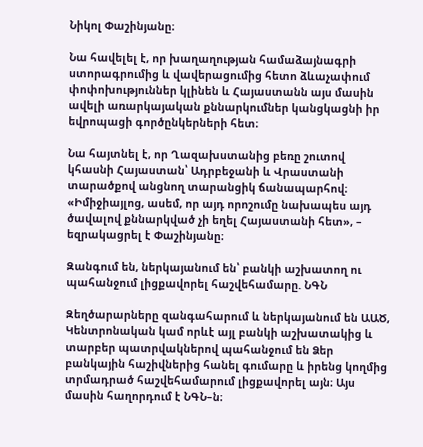Նիկոլ Փաշինյանը։

Նա հավելել է, որ խաղաղության համաձայնագրի ստորագրումից և վավերացումից հետո ձևաչափում փոփոխություններ կլինեն և Հայաստանն այս մասին ավելի առարկայական քննարկումներ կանցկացնի իր եվրոպացի գործընկերների հետ։

Նա հայտնել է, որ Ղազախստանից բեռը շուտով կհասնի Հայաստան՝ Ադրբեջանի և Վրաստանի տարածքով անցնող տարանցիկ ճանապարհով։ «Իմիջիայլոց, ասեմ, որ այդ որոշումը նախապես այդ ծավալով քննարկված չի եղել Հայաստանի հետ», – եզրակացրել է Փաշինյանը։

Զանգում են, ներկայանում են՝ բանկի աշխատող ու պահանջում լիցքավորել հաշվեհամարը. ՆԳՆ

Զեղծարարները զանգահարում և ներկայանում են ԱԱԾ, Կենտրոնական կամ որևէ այլ բանկի աշխատակից և տարբեր պատրվակներով պահանջում են Ձեր բանկային հաշիվներից հանել գումարը և իրենց կողմից տրմադրած հաշվեհամարում լիցքավորել այն։ Այս մասին հաղորդում է ՆԳՆ–ն։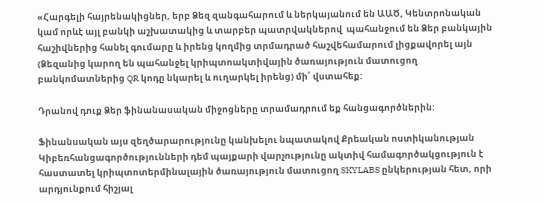«Հարգելի հայրենակիցներ, երբ Ձեզ զանգահարում և ներկայանում են ԱԱԾ, Կենտրոնական կամ որևէ այլ բանկի աշխատակից և տարբեր պատրվակներով  պահանջում են Ձեր բանկային հաշիվներից հանել գումարը և իրենց կողմից տրմադրած հաշվեհամարում լիցքավորել այն (Ձեզանից կարող են պահանջել կրիպտոակտիվային ծառայություն մատուցող բանկոմատներից QR կոդը նկարել և ուղարկել իրենց) մի՛ վստահեք:

Դրանով դուք Ձեր ֆինանասական միջոցները տրամադրում եք հանցագործներին:

Ֆինանսական այս զեղծարարությունը կանխելու նպատակով Քրեական ոստիկանության Կիբեռհանցագործությունների դեմ պայքարի վարչությունը ակտիվ համագործակցություն է հաստատել կրիպտոտերմինալային ծառայություն մատուցող SKYLABS ընկերության հետ, որի արդյունքում հիշյալ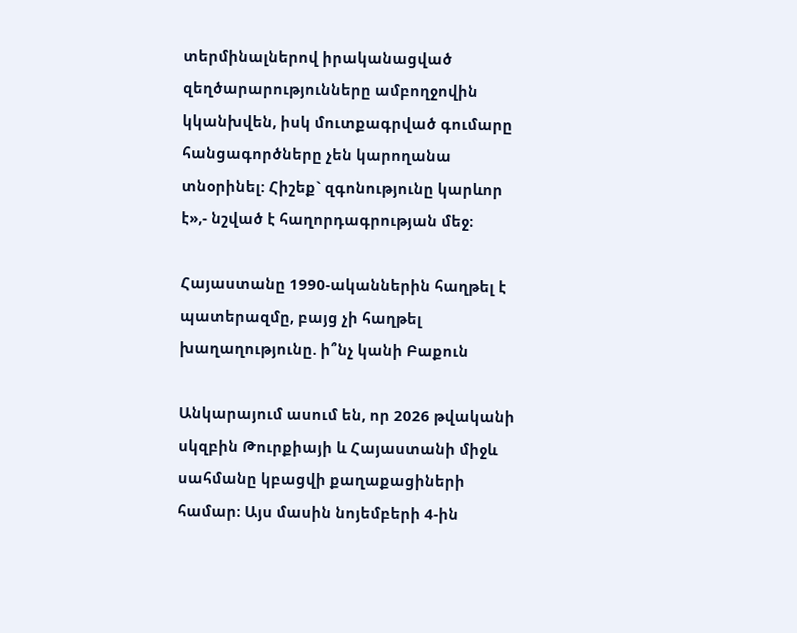տերմինալներով իրականացված զեղծարարությունները ամբողջովին կկանխվեն, իսկ մուտքագրված գումարը հանցագործները չեն կարողանա տնօրինել: Հիշեք` զգոնությունը կարևոր է»,- նշված է հաղորդագրության մեջ։

Հայաստանը 1990-ականներին հաղթել է պատերազմը, բայց չի հաղթել խաղաղությունը. ի՞նչ կանի Բաքուն

Անկարայում ասում են, որ 2026 թվականի սկզբին Թուրքիայի և Հայաստանի միջև սահմանը կբացվի քաղաքացիների համար։ Այս մասին նոյեմբերի 4-ին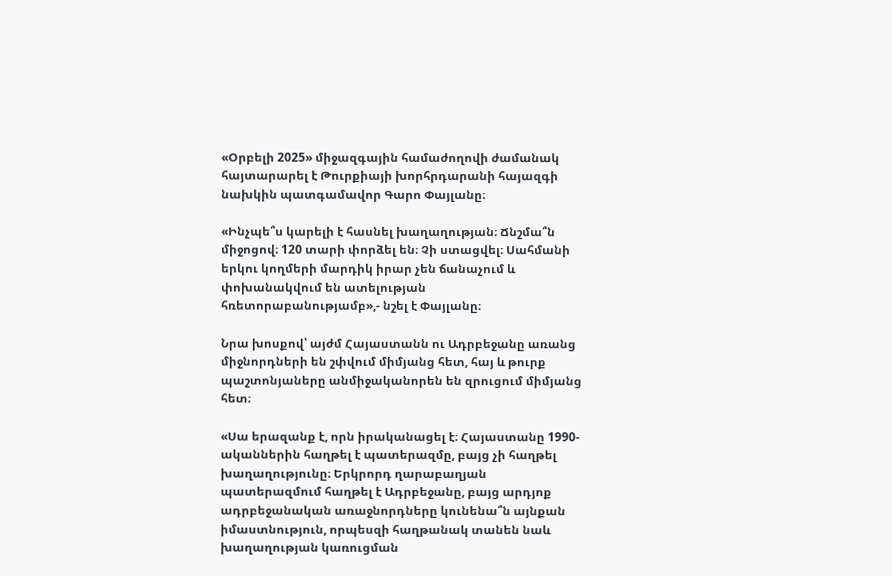«Օրբելի 2025» միջազգային համաժողովի ժամանակ հայտարարել է Թուրքիայի խորհրդարանի հայազգի նախկին պատգամավոր Գարո Փայլանը։

«Ինչպե՞ս կարելի է հասնել խաղաղության։ Ճնշմա՞ն միջոցով։ 120 տարի փորձել են։ Չի ստացվել։ Սահմանի երկու կողմերի մարդիկ իրար չեն ճանաչում և փոխանակվում են ատելության հռետորաբանությամբ»,- նշել է Փայլանը։

Նրա խոսքով՝ այժմ Հայաստանն ու Ադրբեջանը առանց միջնորդների են շփվում միմյանց հետ, հայ և թուրք պաշտոնյաները անմիջականորեն են զրուցում միմյանց հետ։

«Սա երազանք է, որն իրականացել է։ Հայաստանը 1990-ականներին հաղթել է պատերազմը, բայց չի հաղթել խաղաղությունը։ Երկրորդ ղարաբաղյան պատերազմում հաղթել է Ադրբեջանը, բայց արդյոք ադրբեջանական առաջնորդները կունենա՞ն այնքան իմաստնություն, որպեսզի հաղթանակ տանեն նաև խաղաղության կառուցման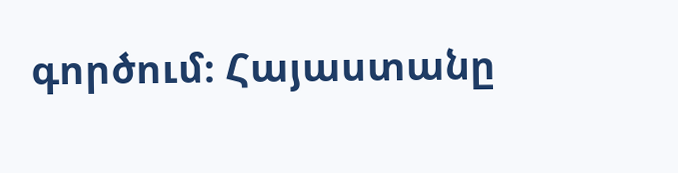գործում։ Հայաստանը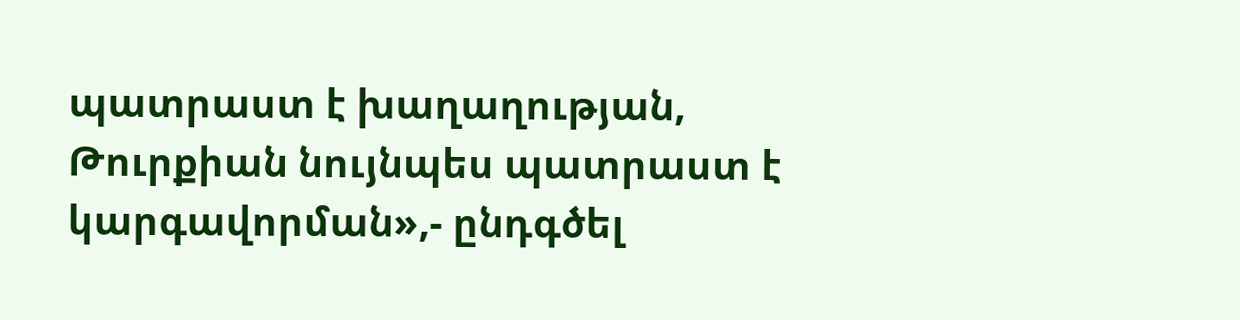պատրաստ է խաղաղության, Թուրքիան նույնպես պատրաստ է կարգավորման»,- ընդգծել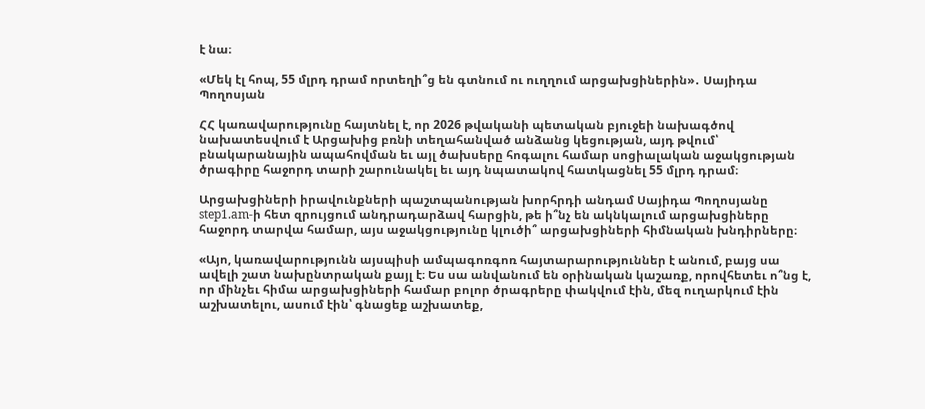է նա։

«Մեկ էլ հոպ, 55 մլրդ դրամ որտեղի՞ց են գտնում ու ուղղում արցախցիներին»․ Սայիդա Պողոսյան

ՀՀ կառավարությունը հայտնել է, որ 2026 թվականի պետական բյուջեի նախագծով նախատեսվում է Արցախից բռնի տեղահանված անձանց կեցության, այդ թվում՝ բնակարանային ապահովման եւ այլ ծախսերը հոգալու համար սոցիալական աջակցության ծրագիրը հաջորդ տարի շարունակել եւ այդ նպատակով հատկացնել 55 մլրդ դրամ։

Արցախցիների իրավունքների պաշտպանության խորհրդի անդամ Սայիդա Պողոսյանը step1.am-ի հետ զրույցում անդրադարձավ հարցին, թե ի՞նչ են ակնկալում արցախցիները հաջորդ տարվա համար, այս աջակցությունը կլուծի՞ արցախցիների հիմնական խնդիրները։

«Այո, կառավարությունն այսպիսի ամպագոռգոռ հայտարարություններ է անում, բայց սա ավելի շատ նախընտրական քայլ է։ Ես սա անվանում են օրինական կաշառք, որովհետեւ ո՞նց է, որ մինչեւ հիմա արցախցիների համար բոլոր ծրագրերը փակվում էին, մեզ ուղարկում էին աշխատելու, ասում էին՝ գնացեք աշխատեք,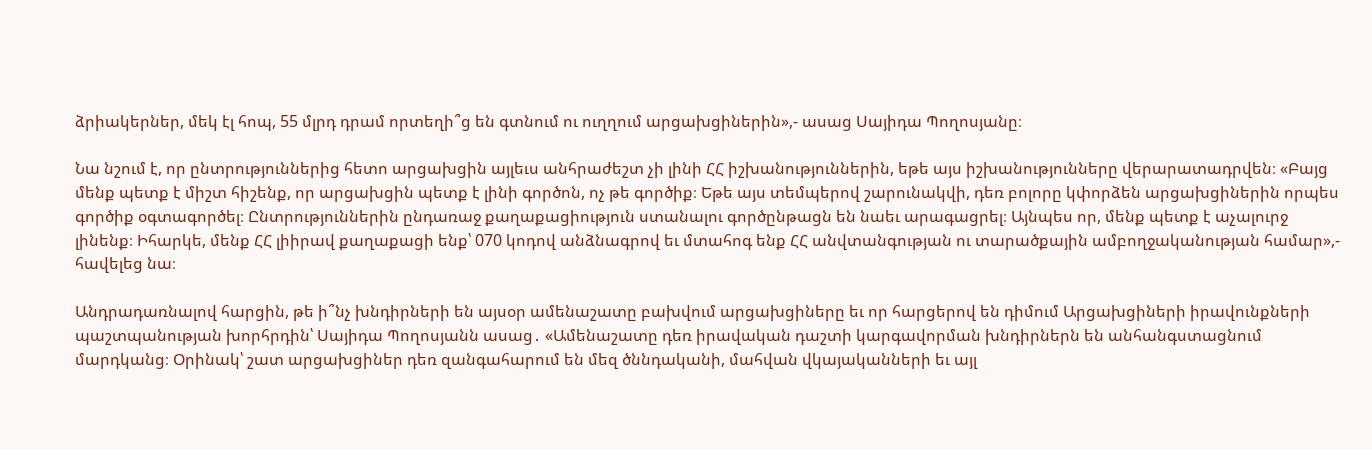ձրիակերներ, մեկ էլ հոպ, 55 մլրդ դրամ որտեղի՞ց են գտնում ու ուղղում արցախցիներին»,- ասաց Սայիդա Պողոսյանը։

Նա նշում է, որ ընտրություններից հետո արցախցին այլեւս անհրաժեշտ չի լինի ՀՀ իշխանություններին, եթե այս իշխանությունները վերարատադրվեն։ «Բայց մենք պետք է միշտ հիշենք, որ արցախցին պետք է լինի գործոն, ոչ թե գործիք։ Եթե այս տեմպերով շարունակվի, դեռ բոլորը կփորձեն արցախցիներին որպես գործիք օգտագործել։ Ընտրություններին ընդառաջ քաղաքացիություն ստանալու գործընթացն են նաեւ արագացրել։ Այնպես որ, մենք պետք է աչալուրջ լինենք։ Իհարկե, մենք ՀՀ լիիրավ քաղաքացի ենք՝ 070 կոդով անձնագրով եւ մտահոգ ենք ՀՀ անվտանգության ու տարածքային ամբողջականության համար»,- հավելեց նա։

Անդրադառնալով հարցին, թե ի՞նչ խնդիրների են այսօր ամենաշատը բախվում արցախցիները եւ որ հարցերով են դիմում Արցախցիների իրավունքների պաշտպանության խորհրդին՝ Սայիդա Պողոսյանն ասաց․ «Ամենաշատը դեռ իրավական դաշտի կարգավորման խնդիրներն են անհանգստացնում մարդկանց։ Օրինակ՝ շատ արցախցիներ դեռ զանգահարում են մեզ ծննդականի, մահվան վկայականների եւ այլ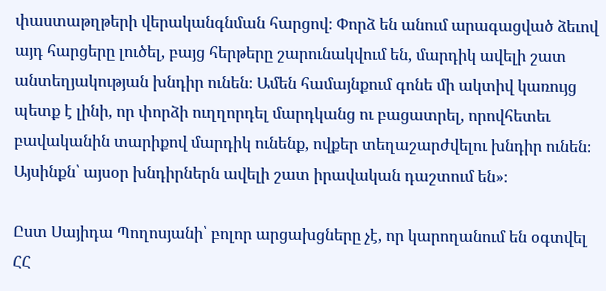փաստաթղթերի վերականգնման հարցով։ Փորձ են անում արագացված ձեւով այդ հարցերը լուծել, բայց հերթերը շարունակվում են, մարդիկ ավելի շատ անտեղյակության խնդիր ունեն։ Ամեն համայնքում գոնե մի ակտիվ կառույց պետք է լինի, որ փորձի ուղղորդել մարդկանց ու բացատրել, որովհետեւ բավականին տարիքով մարդիկ ունենք, ովքեր տեղաշարժվելու խնդիր ունեն։ Այսինքն՝ այսօր խնդիրներն ավելի շատ իրավական դաշտում են»։

Ըստ Սայիդա Պողոսյանի՝ բոլոր արցախցները չէ, որ կարողանում են օգտվել ՀՀ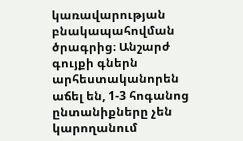կառավարության բնակապահովման ծրագրից։ Անշարժ գույքի գներն արհեստականորեն աճել են, 1-3 հոգանոց ընտանիքները չեն կարողանում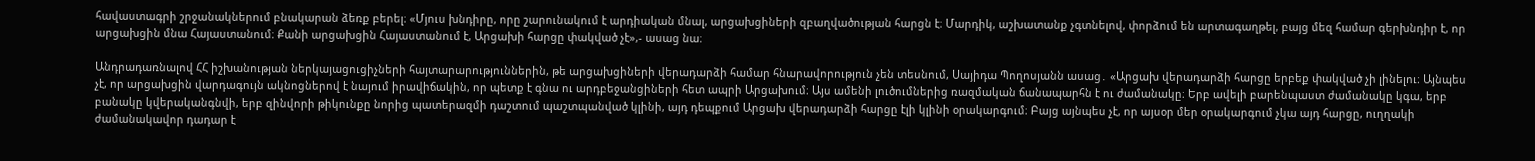հավաստագրի շրջանակներում բնակարան ձեռք բերել։ «Մյուս խնդիրը, որը շարունակում է արդիական մնալ, արցախցիների զբաղվածության հարցն է։ Մարդիկ, աշխատանք չգտնելով, փորձում են արտագաղթել, բայց մեզ համար գերխնդիր է, որ արցախցին մնա Հայաստանում։ Քանի արցախցին Հայաստանում է, Արցախի հարցը փակված չէ»,- ասաց նա։

Անդրադառնալով ՀՀ իշխանության ներկայացուցիչների հայտարարություններին, թե արցախցիների վերադարձի համար հնարավորություն չեն տեսնում, Սայիդա Պողոսյանն ասաց․ «Արցախ վերադարձի հարցը երբեք փակված չի լինելու։ Այնպես չէ, որ արցախցին վարդագույն ակնոցներով է նայում իրավիճակին, որ պետք է գնա ու արդբեջանցիների հետ ապրի Արցախում։ Այս ամենի լուծումներից ռազմական ճանապարհն է ու ժամանակը։ Երբ ավելի բարենպաստ ժամանակը կգա, երբ բանակը կվերականգնվի, երբ զինվորի թիկունքը նորից պատերազմի դաշտում պաշտպանված կլինի, այդ դեպքում Արցախ վերադարձի հարցը էլի կլինի օրակարգում։ Բայց այնպես չէ, որ այսօր մեր օրակարգում չկա այդ հարցը, ուղղակի ժամանակավոր դադար է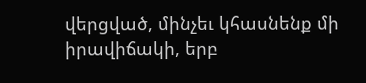վերցված, մինչեւ կհասնենք մի իրավիճակի, երբ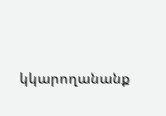կկարողանանք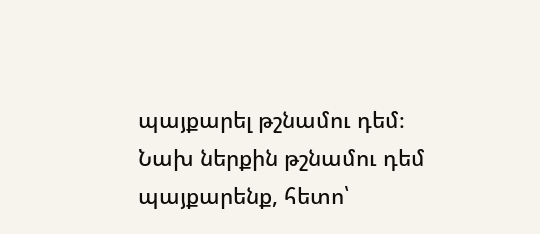պայքարել թշնամու դեմ։ Նախ ներքին թշնամու դեմ պայքարենք, հետո՝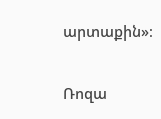արտաքին»։

Ռոզա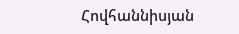Հովհաննիսյան